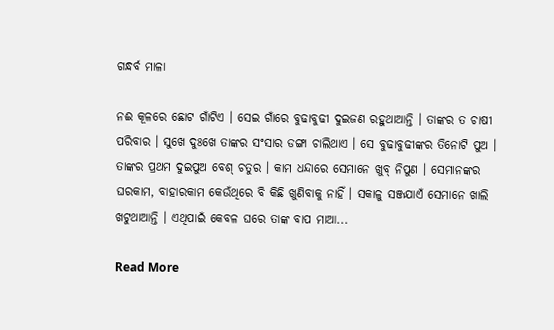ଗନ୍ଧର୍ବ ମାଳା

ନଈ କୂଳରେ ଛୋଟ ଗାଁଟିଏ । ସେଇ ଗାଁରେ ବୁଢାବୁଢୀ ଦୁଇଜଣ ରହୁଥାଆନ୍ତି । ତାଙ୍କର ତ ଚାଷୀ ପରିବାର । ସୁଖେ ଦୁଃଖେ ତାଙ୍କର ସଂସାର ଡଙ୍ଗା ଚାଲିଥାଏ । ସେ ବୁଢାବୁଢୀଙ୍କର ତିନୋଟି ପୁଅ । ତାଙ୍କର ପ୍ରଥମ ଦୁଇପୁଅ ବେଶ୍ ଚତୁର । କାମ ଧନ୍ଦାରେ ସେମାନେ ଖୁବ୍ ନିପୁଣ । ସେମାନଙ୍କର ଘରକାମ, ବାହାରକାମ କେଉଁଥିରେ ବି କିଛି ଖୁଣିବାକୁ ନାହିଁ । ସକାଳୁ ସଞ୍ଜଯାଏଁ ସେମାନେ ଖାଲି ଖଟୁଥାଆନ୍ତି । ଏଥିପାଇଁ କେବଳ ଘରେ ତାଙ୍କ ବାପ ମାଆ...

Read More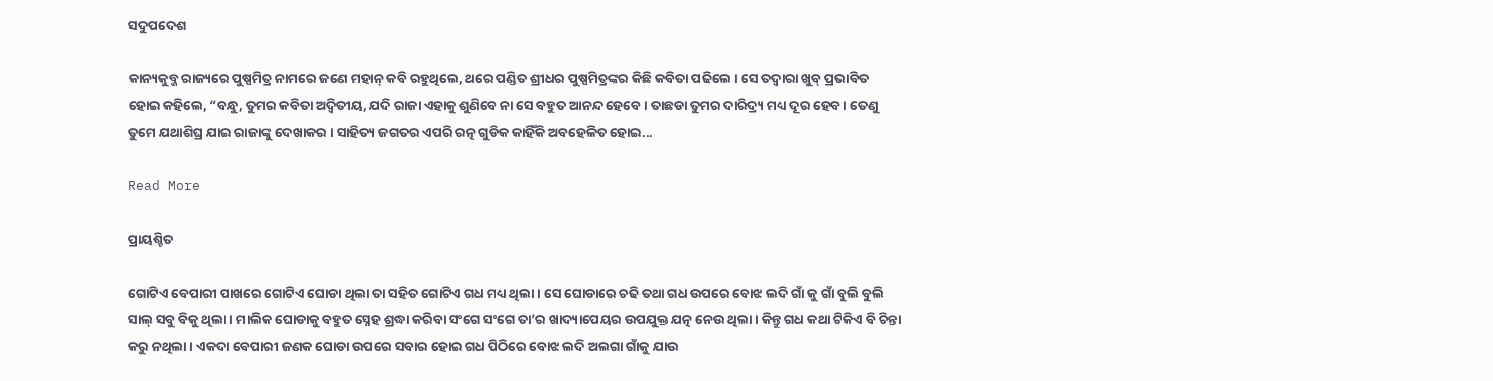ସଦୁପଦେଶ

କାନ୍ୟକୁବ୍ଜ ରାଜ୍ୟରେ ପୁଷ୍ପମିତ୍ର ନାମରେ ଜଣେ ମହାନ୍ କବି ରହୁଥିଲେ, ଥରେ ପଣ୍ଡିତ ଶ୍ରୀଧର ପୁଷ୍ପମିତ୍ରଙ୍କର କିଛି କବିତା ପଢିଲେ । ସେ ତଦ୍ୱାରା ଖୁବ୍ ପ୍ରଭାବିତ ହୋଇ କହିଲେ, “ବନ୍ଧୁ, ତୁମର କବିତା ଅଦ୍ୱିତୀୟ, ଯଦି ରାଜା ଏହାକୁ ଶୁଣିବେ ନା ସେ ବହୁତ ଆନନ୍ଦ ହେବେ । ତାଛଡା ତୁମର ଦାରିଦ୍ର୍ୟ ମଧ୍ୟ ଦୂର ହେବ । ତେଣୁ ତୁମେ ଯଥାଶିଘ୍ର ଯାଇ ରାଜାଙ୍କୁ ଦେଖାକର । ସାହିତ୍ୟ ଜଗତର ଏପରି ରତ୍ନ ଗୁଡିକ କାହିଁକି ଅବହେଳିତ ହୋଇ...

Read More

ପ୍ରାୟଶ୍ଚିତ

ଗୋଟିଏ ବେପାରୀ ପାଖରେ ଗୋଟିଏ ଘୋଡା ଥିଲା ତା ସହିତ ଗୋଟିଏ ଗଧ ମଧ୍ୟ ଥିଲା । ସେ ଘୋଡାରେ ଚଢି ତଥା ଗଧ ଉପରେ ବୋଝ ଲଦି ଗାଁ କୁ ଗାଁ ବୁଲି ବୁଲି ସାଲ୍ ସବୁ ବିକୁ ଥିଲା । ମାଲିକ ଘୋଡାକୁ ବହୁତ ସ୍ନେହ ଶ୍ରଦ୍ଧା କରିବା ସଂଗେ ସଂଗେ ତା’ର ଖାଦ୍ୟାପେୟର ଉପଯୁକ୍ତ ଯତ୍ନ ନେଉ ଥିଲା । କିନ୍ତୁ ଗଧ କଥା ଟିକିଏ ବି ଚିନ୍ତା କରୁ ନଥିଲା । ଏକଦା ବେପାରୀ ଜଣକ ଘୋଡା ଉପରେ ସବାର ହୋଇ ଗଧ ପିଠିରେ ବୋଝ ଲଦି ଅଲଗା ଗାଁକୁ ଯାଉ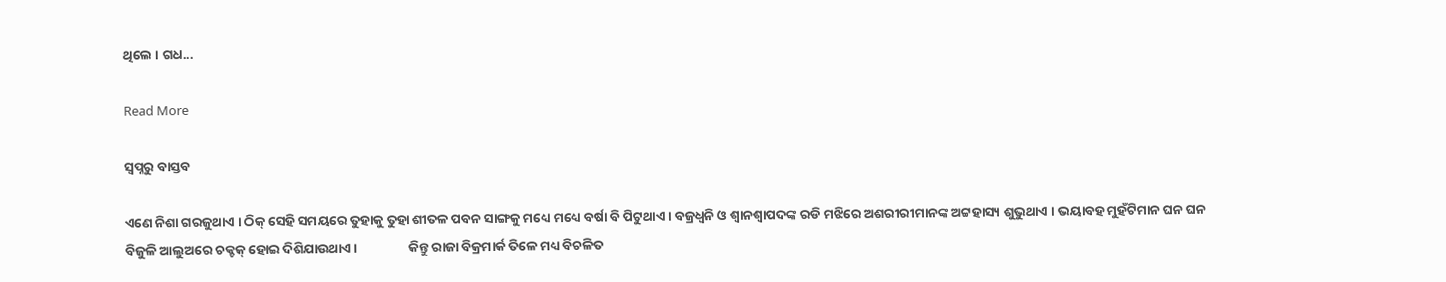ଥିଲେ । ଗଧ...

Read More

ସ୍ୱପ୍ନରୁ ବାସ୍ତବ

ଏଣେ ନିଶା ଗରଜୁଥାଏ । ଠିକ୍ ସେହି ସମୟରେ ତୁହାକୁ ତୁହା ଶୀତଳ ପବନ ସାଙ୍ଗକୁ ମଧ୍ୟେ ମଧ୍ୟେ ବର୍ଷା ବି ପିଟୁଥାଏ । ବଜ୍ରଧ୍ୱନି ଓ ଶ୍ୱାନଶ୍ୱାପଦଙ୍କ ରଡି ମଝିରେ ଅଶରୀରୀମାନଙ୍କ ଅଟ୍ଟହାସ୍ୟ ଶୁଭୁଥାଏ । ଭୟାବହ ମୁହଁଟିମାନ ଘନ ଘନ ବିଜୁଳି ଆଲୁଅରେ ଚକ୍ଚକ୍ ହୋଇ ଦିଶିଯାଉଥାଏ ।                 କିନ୍ତୁ ରାଜା ବିକ୍ରମାର୍କ ତିଳେ ମଧ୍ୟ ବିଚଳିତ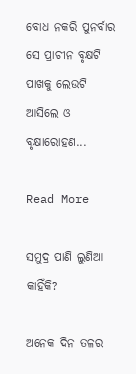ବୋଧ ନକରି ପୁନର୍ବାର ସେ ପ୍ରାଚୀନ ବୃକ୍ଷଟି ପାଖକୁ ଲେଉଟି ଆସିଲେ ଓ ବୃକ୍ଷାରୋହଣ...

Read More

ସମୁଦ୍ର ପାଣି ଲୁଣିଆ କାହିଁକି?

ଅନେକ ଦିନ ତଳର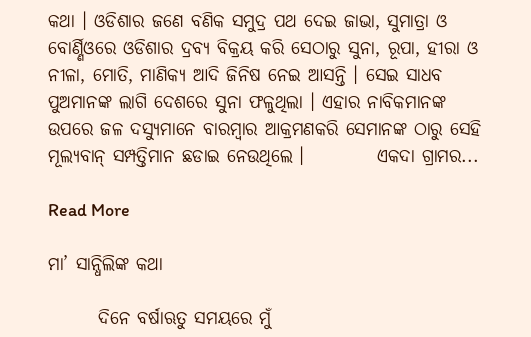କଥା । ଓଡିଶାର ଜଣେ ବଣିକ ସମୁଦ୍ର ପଥ ଦେଇ ଜାଭା, ସୁମାତ୍ରା ଓ ବୋର୍ଣ୍ଣିଓରେ ଓଡିଶାର ଦ୍ରବ୍ୟ ବିକ୍ରୟ କରି ସେଠାରୁ ସୁନା, ରୂପା, ହୀରା ଓ ନୀଳା, ମୋତି, ମାଣିକ୍ୟ ଆଦି ଜିନିଷ ନେଇ ଆସନ୍ତି । ସେଇ ସାଧବ ପୁଅମାନଙ୍କ ଲାଗି ଦେଶରେ ସୁନା ଫଳୁଥିଲା । ଏହାର ନାବିକମାନଙ୍କ ଉପରେ ଜଳ ଦସ୍ୟୁମାନେ ବାରମ୍ବାର ଆକ୍ରମଣକରି ସେମାନଙ୍କ ଠାରୁ ସେହି ମୂଲ୍ୟବାନ୍ ସମ୍ପତ୍ତିମାନ ଛଡାଇ ନେଉଥିଲେ ।          ଏକଦା ଗ୍ରାମର...

Read More

ମା’ ସାନ୍ଧିଲିଙ୍କ କଥା

       ଦିନେ ବର୍ଷାଋତୁ ସମୟରେ ମୁଁ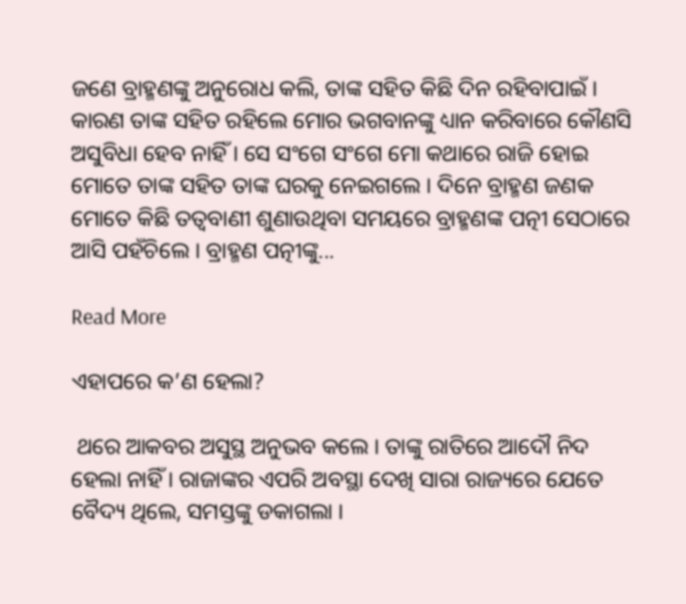ଜଣେ ବ୍ରାହ୍ମଣଙ୍କୁ ଅନୁରୋଧ କଲି, ତାଙ୍କ ସହିତ କିଛି ଦିନ ରହିବାପାଇଁ । କାରଣ ତାଙ୍କ ସହିତ ରହିଲେ ମୋର ଭଗବାନଙ୍କୁ ଧ୍ୟାନ କରିବାରେ କୌଣସି ଅସୁବିଧା ହେବ ନାହିଁ । ସେ ସଂଗେ ସଂଗେ ମୋ କଥାରେ ରାଜି ହୋଇ ମୋତେ ତାଙ୍କ ସହିତ ତାଙ୍କ ଘରକୁ ନେଇଗଲେ । ଦିନେ ବ୍ରାହ୍ମଣ ଜଣକ ମୋତେ କିଛି ତତ୍ୱବାଣୀ ଶୁଣାଉଥିବା ସମୟରେ ବ୍ରାହ୍ମଣଙ୍କ ପତ୍ନୀ ସେଠାରେ ଆସି ପହଁଚିଲେ । ବ୍ରାହ୍ମଣ ପତ୍ନୀଙ୍କୁ...

Read More

ଏହାପରେ କ’ଣ ହେଲା?

 ଥରେ ଆକବର ଅସୁସ୍ଥ ଅନୁଭବ କଲେ । ତାଙ୍କୁ ରାତିରେ ଆଦୌ ନିଦ ହେଲା ନାହିଁ । ରାଜାଙ୍କର ଏପରି ଅବସ୍ଥା ଦେଖି ସାରା ରାଜ୍ୟରେ ଯେତେ ବୈଦ୍ୟ ଥିଲେ, ସମସ୍ତଙ୍କୁ ଡକାଗଲା ।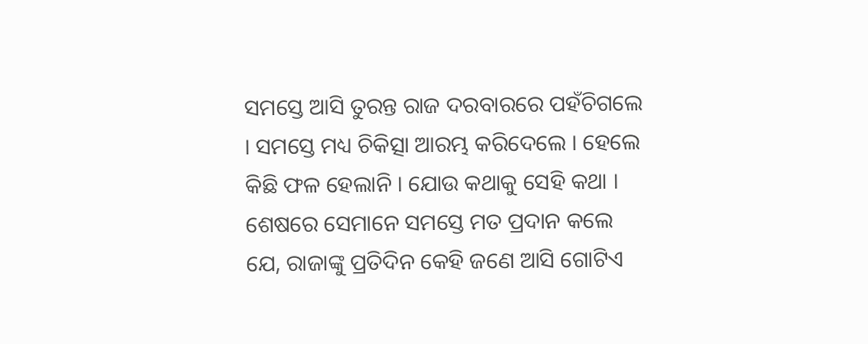ସମସ୍ତେ ଆସି ତୁରନ୍ତ ରାଜ ଦରବାରରେ ପହଁଚିଗଲେ । ସମସ୍ତେ ମଧ୍ୟ ଚିକିତ୍ସା ଆରମ୍ଭ କରିଦେଲେ । ହେଲେ କିଛି ଫଳ ହେଲାନି । ଯୋଉ କଥାକୁ ସେହି କଥା । ଶେଷରେ ସେମାନେ ସମସ୍ତେ ମତ ପ୍ରଦାନ କଲେ ଯେ, ରାଜାଙ୍କୁ ପ୍ରତିଦିନ କେହି ଜଣେ ଆସି ଗୋଟିଏ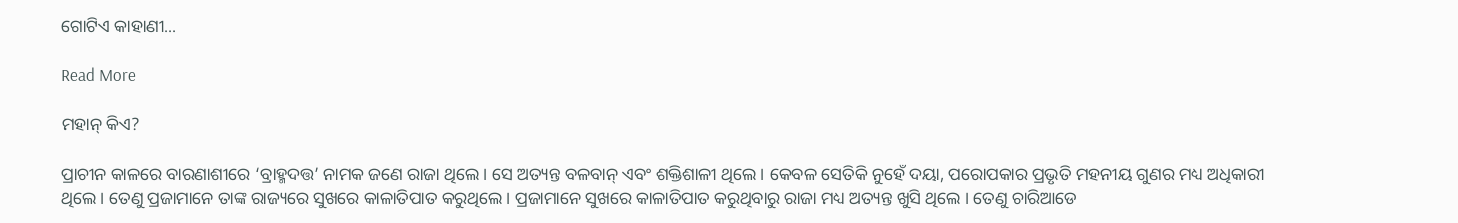ଗୋଟିଏ କାହାଣୀ...

Read More

ମହାନ୍ କିଏ?

ପ୍ରାଚୀନ କାଳରେ ବାରଣାଶୀରେ ‘ବ୍ରାହ୍ମଦତ୍ତ’ ନାମକ ଜଣେ ରାଜା ଥିଲେ । ସେ ଅତ୍ୟନ୍ତ ବଳବାନ୍ ଏବଂ ଶକ୍ତିଶାଳୀ ଥିଲେ । କେବଳ ସେତିକି ନୁହେଁ ଦୟା, ପରୋପକାର ପ୍ରଭୃତି ମହନୀୟ ଗୁଣର ମଧ୍ୟ ଅଧିକାରୀ ଥିଲେ । ତେଣୁ ପ୍ରଜାମାନେ ତାଙ୍କ ରାଜ୍ୟରେ ସୁଖରେ କାଳାତିପାତ କରୁଥିଲେ । ପ୍ରଜାମାନେ ସୁଖରେ କାଳାତିପାତ କରୁଥିବାରୁ ରାଜା ମଧ୍ୟ ଅତ୍ୟନ୍ତ ଖୁସି ଥିଲେ । ତେଣୁ ଚାରିଆଡେ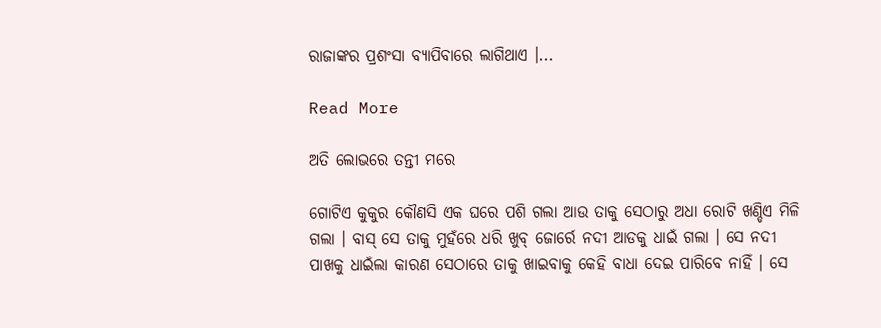ରାଜାଙ୍କର ପ୍ରଶଂସା ବ୍ୟାପିବାରେ ଲାଗିଥାଏ ।...

Read More

ଅତି ଲୋଭରେ ତନ୍ତୀ ମରେ

ଗୋଟିଏ କୁକୁର କୌଣସି ଏକ ଘରେ ପଶି ଗଲା ଆଉ ତାକୁ ସେଠାରୁ ଅଧା ରୋଟି ଖଣ୍ଡିଏ ମିଳି ଗଲା । ବାସ୍ ସେ ତାକୁ ମୁହଁରେ ଧରି ଖୁବ୍ ଜୋର୍ରେ ନଦୀ ଆଡକୁ ଧାଇଁ ଗଲା । ସେ ନଦୀ ପାଖକୁ ଧାଇଁଲା କାରଣ ସେଠାରେ ତାକୁ ଖାଇବାକୁ କେହି ବାଧା ଦେଇ ପାରିବେ ନାହିଁ । ସେ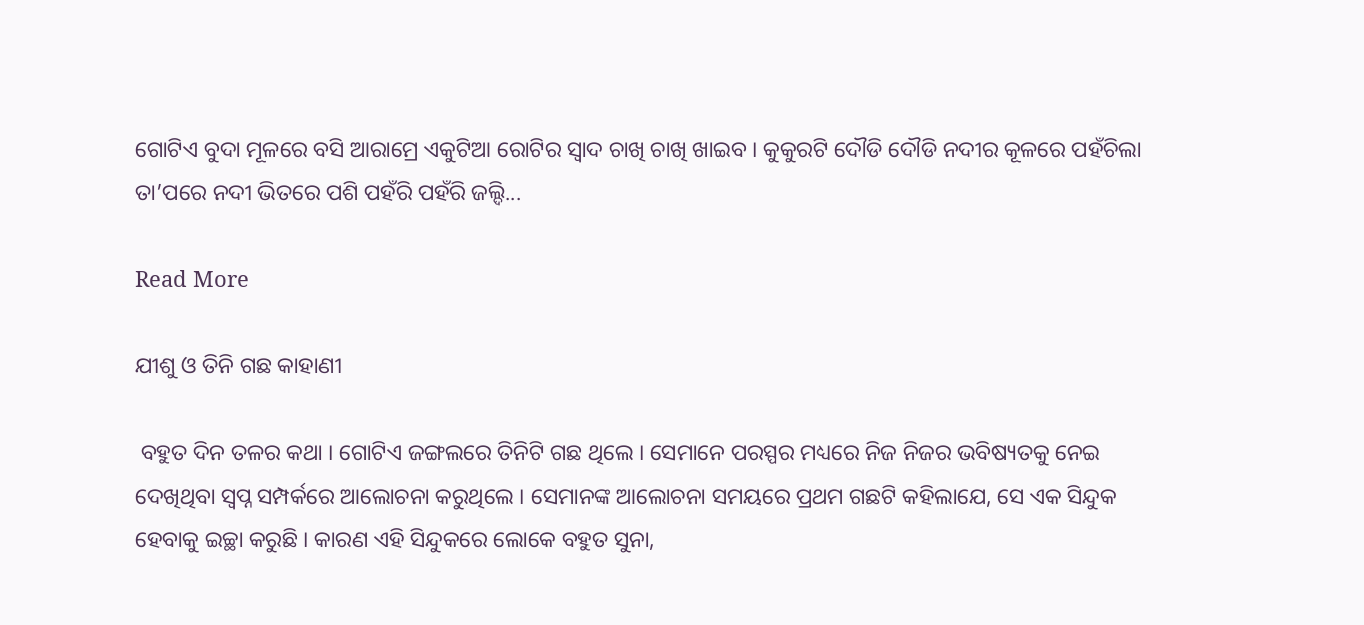ଗୋଟିଏ ବୁଦା ମୂଳରେ ବସି ଆରାମ୍ରେ ଏକୁଟିଆ ରୋଟିର ସ୍ୱାଦ ଚାଖି ଚାଖି ଖାଇବ । କୁକୁରଟି ଦୌଡି ଦୌଡି ନଦୀର କୂଳରେ ପହଁଚିଲା ତା’ପରେ ନଦୀ ଭିତରେ ପଶି ପହଁରି ପହଁରି ଜଲ୍ଦି...

Read More

ଯୀଶୁ ଓ ତିନି ଗଛ କାହାଣୀ

 ବହୁତ ଦିନ ତଳର କଥା । ଗୋଟିଏ ଜଙ୍ଗଲରେ ତିନିଟି ଗଛ ଥିଲେ । ସେମାନେ ପରସ୍ପର ମଧ୍ୟରେ ନିଜ ନିଜର ଭବିଷ୍ୟତକୁ ନେଇ ଦେଖିଥିବା ସ୍ୱପ୍ନ ସମ୍ପର୍କରେ ଆଲୋଚନା କରୁଥିଲେ । ସେମାନଙ୍କ ଆଲୋଚନା ସମୟରେ ପ୍ରଥମ ଗଛଟି କହିଲାଯେ, ସେ ଏକ ସିନ୍ଦୁକ ହେବାକୁ ଇଚ୍ଛା କରୁଛି । କାରଣ ଏହି ସିନ୍ଦୁକରେ ଲୋକେ ବହୁତ ସୁନା,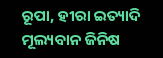ରୂପା, ହୀରା ଇତ୍ୟାଦି ମୂଲ୍ୟବାନ ଜିନିଷ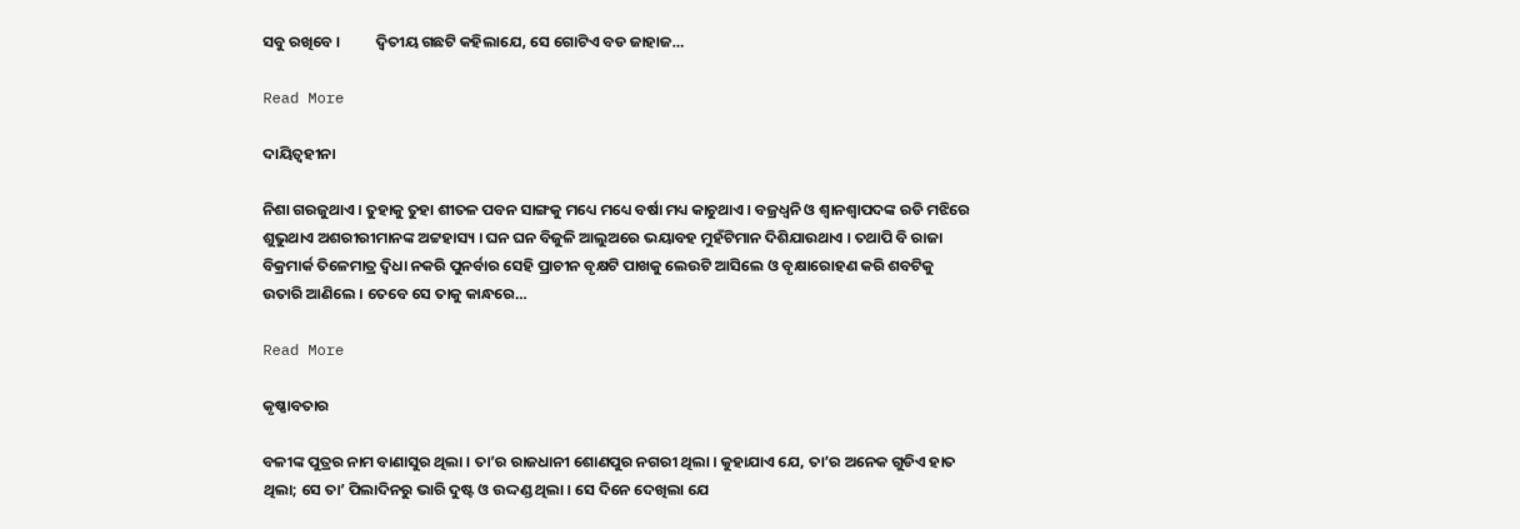ସବୁ ରଖିବେ ।          ଦ୍ୱିତୀୟ ଗଛଟି କହିଲାଯେ, ସେ ଗୋଟିଏ ବଡ ଜାହାଜ...

Read More

ଦାୟିତ୍ୱହୀନା

ନିଶା ଗରଜୁଥାଏ । ତୁହାକୁ ତୁହା ଶୀତଳ ପବନ ସାଙ୍ଗକୁ ମଧ୍ୟେ ମଧ୍ୟେ ବର୍ଷା ମଧ୍ୟ କାଚୁଥାଏ । ବଜ୍ରଧ୍ୱନି ଓ ଶ୍ୱାନଶ୍ୱାପଦଙ୍କ ରଡି ମଝିରେ ଶୁଭୁଥାଏ ଅଶରୀରୀମାନଙ୍କ ଅଟ୍ଟହାସ୍ୟ । ଘନ ଘନ ବିଜୁଳି ଆଲୁଅରେ ଭୟାବହ ମୁହଁଟିମାନ ଦିଶିଯାଉଥାଏ । ତଥାପି ବି ରାଜା ବିକ୍ରମାର୍କ ତିଳେମାତ୍ର ଦ୍ୱିଧା ନକରି ପୁନର୍ବାର ସେହି ପ୍ରାଚୀନ ବୃକ୍ଷଟି ପାଖକୁ ଲେଉଟି ଆସିଲେ ଓ ବୃକ୍ଷାରୋହଣ କରି ଶବଟିକୁ ଉତାରି ଆଣିଲେ । ତେବେ ସେ ତାକୁ କାନ୍ଧରେ...

Read More

କୃଷ୍ଣାବତାର

ବଳୀଙ୍କ ପୁତ୍ରର ନାମ ବାଣାସୁର ଥିଲା । ତା’ର ରାଜଧାନୀ ଶୋଣପୁର ନଗରୀ ଥିଲା । କୁହାଯାଏ ଯେ, ତା’ର ଅନେକ ଗୁଡିଏ ହାତ ଥିଲା; ସେ ତା’ ପିଲାଦିନରୁ ଭାରି ଦୁଷ୍ଟ ଓ ଉଦ୍ଦଣ୍ଡ ଥିଲା । ସେ ଦିନେ ଦେଖିଲା ଯେ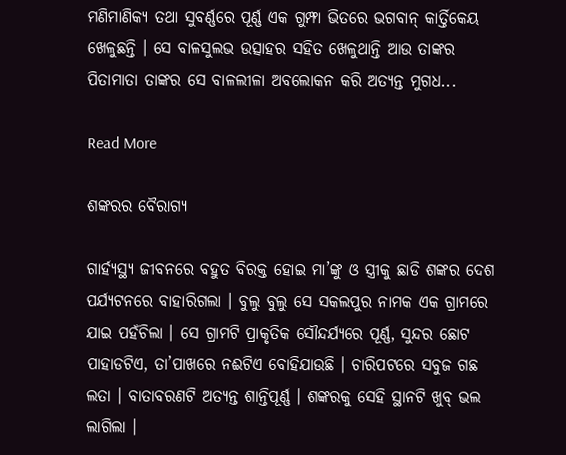ମଣିମାଣିକ୍ୟ ତଥା ସୁବର୍ଣ୍ଣରେ ପୂର୍ଣ୍ଣ ଏକ ଗୁମ୍ଫା ଭିତରେ ଭଗବାନ୍ କାର୍ତ୍ତିକେୟ ଖେଳୁଛନ୍ତି । ସେ ବାଳସୁଲଭ ଉତ୍ସାହର ସହିତ ଖେଳୁଥାନ୍ତି ଆଉ ତାଙ୍କର ପିତାମାତା ତାଙ୍କର ସେ ବାଳଲୀଳା ଅବଲୋକନ କରି ଅତ୍ୟନ୍ତ ମୁଗଧ...

Read More

ଶଙ୍କରର ବୈରାଗ୍ୟ

ଗାର୍ହ୍ୟସ୍ଥ୍ୟ ଜୀବନରେ ବହୁତ ବିରକ୍ତ ହୋଇ ମା’ଙ୍କୁ ଓ ସ୍ତ୍ରୀକୁ ଛାଡି ଶଙ୍କର ଦେଶ ପର୍ଯ୍ୟଟନରେ ବାହାରିଗଲା । ବୁଲୁ ବୁଲୁ ସେ ସକଲପୁର ନାମକ ଏକ ଗ୍ରାମରେ ଯାଇ ପହଁଚିଲା । ସେ ଗ୍ରାମଟି ପ୍ରାକୃତିକ ସୌନ୍ଦର୍ଯ୍ୟରେ ପୂର୍ଣ୍ଣ, ସୁନ୍ଦର ଛୋଟ ପାହାଡଟିଏ, ତା’ପାଖରେ ନଈଟିଏ ବୋହିଯାଉଛି । ଚାରିପଟରେ ସବୁଜ ଗଛ ଲତା । ବାତାବରଣଟି ଅତ୍ୟନ୍ତ ଶାନ୍ତିପୂର୍ଣ୍ଣ । ଶଙ୍କରକୁ ସେହି ସ୍ଥାନଟି ଖୁବ୍ ଭଲ ଲାଗିଲା ।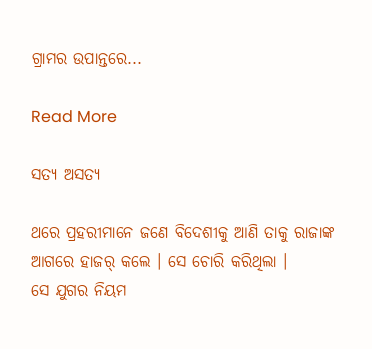ଗ୍ରାମର ଉପାନ୍ତରେ...

Read More

ସତ୍ୟ ଅସତ୍ୟ

ଥରେ ପ୍ରହରୀମାନେ ଜଣେ ବିଦେଶୀକୁ ଆଣି ତାକୁ ରାଜାଙ୍କ ଆଗରେ ହାଜର୍ କଲେ । ସେ ଚୋରି କରିଥିଲା ।                 ସେ ଯୁଗର ନିୟମ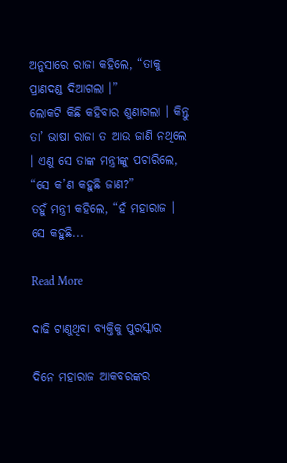ଅନୁସାରେ ରାଜା କହିଲେ, “ତାକୁ ପ୍ରାଣଦଣ୍ଡ ଦିଆଗଲା ।”                 ଲୋକଟି କିଛି କହିବାର ଶୁଣାଗଲା । କିନ୍ତୁ ତା’ ଭାଷା ରାଜା ତ ଆଉ ଜାଣି ନଥିଲେ । ଏଣୁ ସେ ତାଙ୍କ ମନ୍ତ୍ରୀଙ୍କୁ ପଚାରିଲେ, “ସେ କ’ଣ କହୁଛି ଜାଣ?”                 ତହୁଁ ମନ୍ତ୍ରୀ କହିଲେ, “ହଁ ମହାରାଜ । ସେ କହୁଛି...

Read More

ଦାଢି ଟାଣୁଥିବା ବ୍ୟକ୍ତିକୁ ପୁରସ୍କାର

ଦିନେ ମହାରାଜ ଆକବରଙ୍କର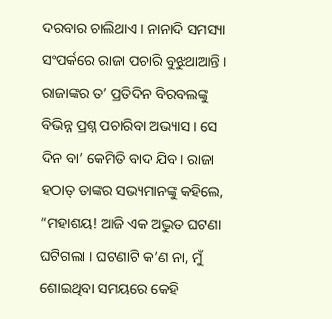ଦରବାର ଚାଲିଥାଏ । ନାନାଦି ସମସ୍ୟା ସଂପର୍କରେ ରାଜା ପଚାରି ବୁଝୁଥାଆନ୍ତି । ରାଜାଙ୍କର ତ’ ପ୍ରତିଦିନ ବିରବଲଙ୍କୁ ବିଭିନ୍ନ ପ୍ରଶ୍ନ ପଚାରିବା ଅଭ୍ୟାସ । ସେ ଦିନ ବା’ କେମିତି ବାଦ ଯିବ । ରାଜା ହଠାତ୍ ତାଙ୍କର ସଭ୍ୟମାନଙ୍କୁ କହିଲେ, “ମହାଶୟ! ଆଜି ଏକ ଅଦ୍ଭୁତ ଘଟଣା ଘଟିଗଲା । ଘଟଣାଟି କ’ଣ ନା, ମୁଁ ଶୋଇଥିବା ସମୟରେ କେହି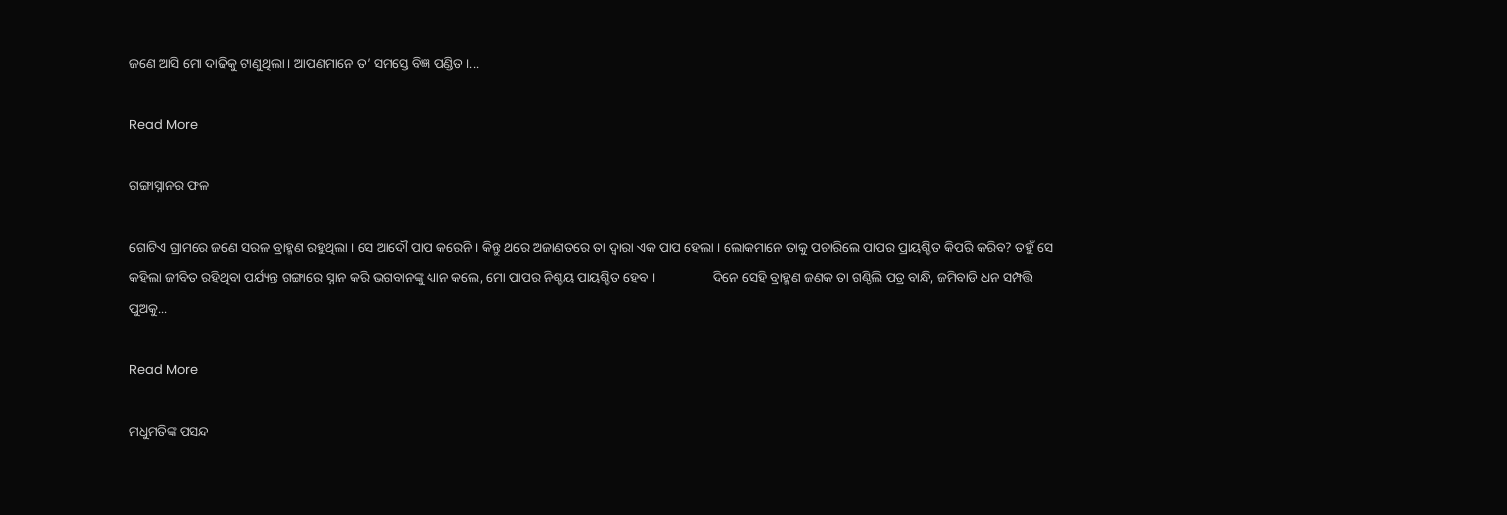ଜଣେ ଆସି ମୋ ଦାଢିକୁ ଟାଣୁଥିଲା । ଆପଣମାନେ ତ’ ସମସ୍ତେ ବିଜ୍ଞ ପଣ୍ଡିତ ।...

Read More

ଗଙ୍ଗାସ୍ନାନର ଫଳ

ଗୋଟିଏ ଗ୍ରାମରେ ଜଣେ ସରଳ ବ୍ରାହ୍ମଣ ରହୁଥିଲା । ସେ ଆଦୌ ପାପ କରେନି । କିନ୍ତୁ ଥରେ ଅଜାଣତରେ ତା ଦ୍ୱାରା ଏକ ପାପ ହେଲା । ଲୋକମାନେ ତାକୁ ପଚାରିଲେ ପାପର ପ୍ରାୟଶ୍ଚିତ କିପରି କରିବ? ତହୁଁ ସେ କହିଲା ଜୀବିତ ରହିଥିବା ପର୍ଯ୍ୟନ୍ତ ଗଙ୍ଗାରେ ସ୍ନାନ କରି ଭଗବାନଙ୍କୁ ଧ୍ୟାନ କଲେ, ମୋ ପାପର ନିଶ୍ଚୟ ପାୟଶ୍ଚିତ ହେବ ।                 ଦିନେ ସେହି ବ୍ରାହ୍ମଣ ଜଣକ ତା ଗଣ୍ଠିଲି ପତ୍ର ବାନ୍ଧି, ଜମିବାଡି ଧନ ସମ୍ପତ୍ତି ପୁଅକୁ...

Read More

ମଧୁମତିଙ୍କ ପସନ୍ଦ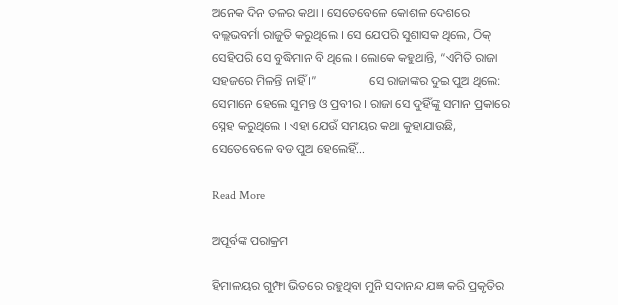ଅନେକ ଦିନ ତଳର କଥା । ସେତେବେଳେ କୋଶଳ ଦେଶରେ ବଲ୍ଲଭବର୍ମା ରାଜୁତି କରୁଥିଲେ । ସେ ଯେପରି ସୁଶାସକ ଥିଲେ, ଠିକ୍ ସେହିପରି ସେ ବୁଦ୍ଧିମାନ ବି ଥିଲେ । ଲୋକେ କହୁଥାନ୍ତି, “ଏମିତି ରାଜା ସହଜରେ ମିଳନ୍ତି ନାହିଁ ।”                 ସେ ରାଜାଙ୍କର ଦୁଇ ପୁଅ ଥିଲେ: ସେମାନେ ହେଲେ ସୁମନ୍ତ ଓ ପ୍ରବୀର । ରାଜା ସେ ଦୁହିଁଙ୍କୁ ସମାନ ପ୍ରକାରେ ସ୍ନେହ କରୁଥିଲେ । ଏହା ଯେଉଁ ସମୟର କଥା କୁହାଯାଉଛି, ସେତେବେଳେ ବଡ ପୁଅ ହେଲେହିଁ...

Read More

ଅପୂର୍ବଙ୍କ ପରାକ୍ରମ

ହିମାଳୟର ଗୁମ୍ଫା ଭିତରେ ରହୁଥିବା ମୁନି ସଦାନନ୍ଦ ଯଜ୍ଞ କରି ପ୍ରକୃତିର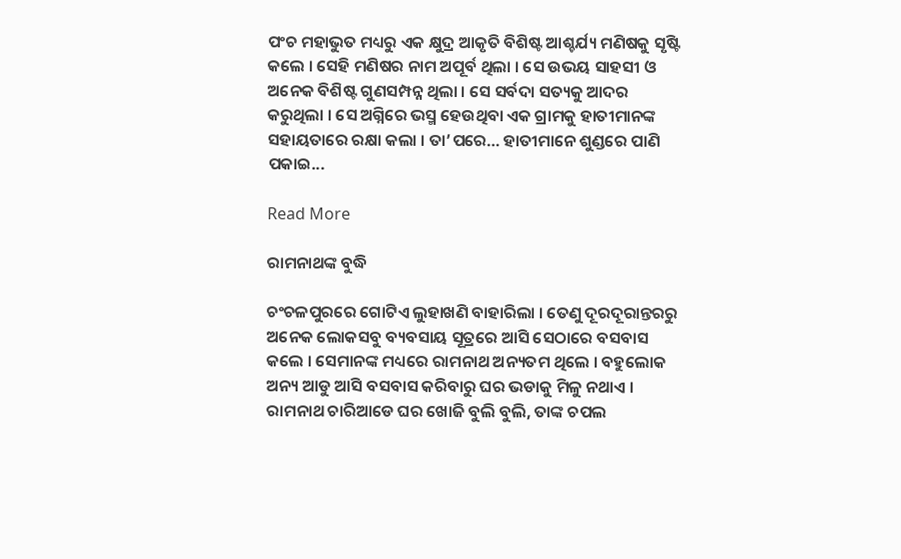ପଂଚ ମହାଭୁତ ମଧ୍ୟରୁ ଏକ କ୍ଷୁଦ୍ର ଆକୃତି ବିଶିଷ୍ଟ ଆଶ୍ଚର୍ଯ୍ୟ ମଣିଷକୁ ସୃଷ୍ଟି କଲେ । ସେହି ମଣିଷର ନାମ ଅପୂର୍ବ ଥିଲା । ସେ ଉଭୟ ସାହସୀ ଓ ଅନେକ ବିଶିଷ୍ଟ ଗୁଣସମ୍ପନ୍ନ ଥିଲା । ସେ ସର୍ବଦା ସତ୍ୟକୁ ଆଦର କରୁଥିଲା । ସେ ଅଗ୍ନିରେ ଭସ୍ମ ହେଉଥିବା ଏକ ଗ୍ରାମକୁ ହାତୀମାନଙ୍କ ସହାୟତାରେ ରକ୍ଷା କଲା । ତା’ପରେ… ହାତୀମାନେ ଶୁଣ୍ଡରେ ପାଣି ପକାଇ...

Read More

ରାମନାଥଙ୍କ ବୁଦ୍ଧି

ଚଂଚଳପୁରରେ ଗୋଟିଏ ଲୁହାଖଣି ବାହାରିଲା । ତେଣୁ ଦୂରଦୂରାନ୍ତରରୁ ଅନେକ ଲୋକସବୁ ବ୍ୟବସାୟ ସୂତ୍ରରେ ଆସି ସେଠାରେ ବସବାସ କଲେ । ସେମାନଙ୍କ ମଧ୍ୟରେ ରାମନାଥ ଅନ୍ୟତମ ଥିଲେ । ବହୁଲୋକ ଅନ୍ୟ ଆଡୁ ଆସି ବସବାସ କରିବାରୁ ଘର ଭଡାକୁ ମିଳୁ ନଥାଏ ।                 ରାମନାଥ ଚାରିଆଡେ ଘର ଖୋଜି ବୁଲି ବୁଲି, ତାଙ୍କ ଚପଲ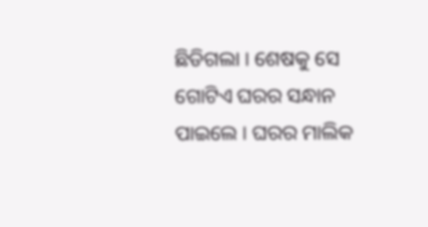ଛିଡିଗଲା । ଶେଷକୁ ସେ ଗୋଟିଏ ଘରର ସନ୍ଧାନ ପାଇଲେ । ଘରର ମାଲିକ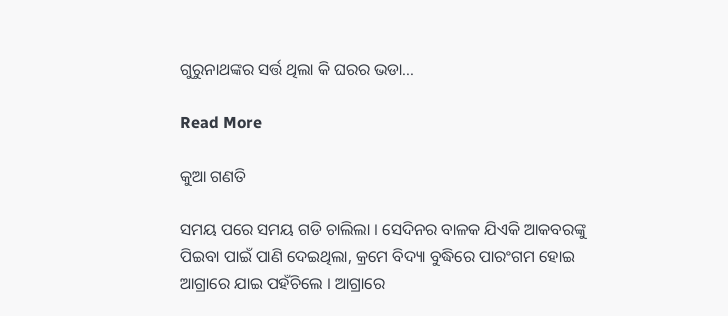ଗୁରୁନାଥଙ୍କର ସର୍ତ୍ତ ଥିଲା କି ଘରର ଭଡା...

Read More

କୁଆ ଗଣତି

ସମୟ ପରେ ସମୟ ଗଡି ଚାଲିଲା । ସେଦିନର ବାଳକ ଯିଏକି ଆକବରଙ୍କୁ ପିଇବା ପାଇଁ ପାଣି ଦେଇଥିଲା, କ୍ରମେ ବିଦ୍ୟା ବୁଦ୍ଧିରେ ପାରଂଗମ ହୋଇ ଆଗ୍ରାରେ ଯାଇ ପହଁଚିଲେ । ଆଗ୍ରାରେ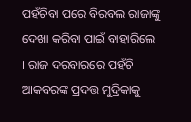ପହଁଚିବା ପରେ ବିରବଲ ରାଜାଙ୍କୁ ଦେଖା କରିବା ପାଇଁ ବାହାରିଲେ । ରାଜ ଦରବାରରେ ପହଁଚି ଆକବରଙ୍କ ପ୍ରଦତ୍ତ ମୁଦ୍ରିକାକୁ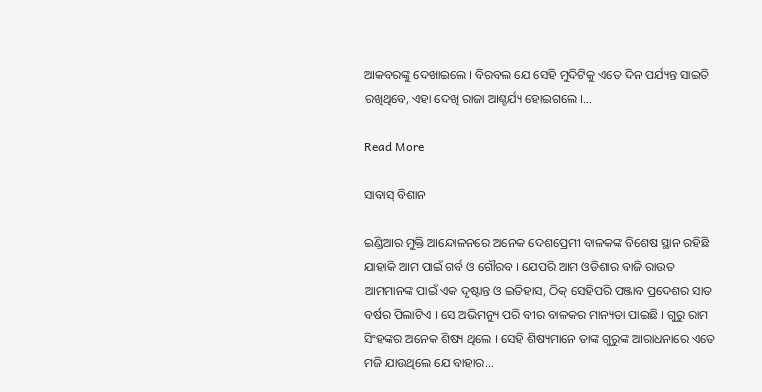ଆକବରଙ୍କୁ ଦେଖାଇଲେ । ବିରବଲ ଯେ ସେହି ମୁଦିଟିକୁ ଏତେ ଦିନ ପର୍ଯ୍ୟନ୍ତ ସାଇତି ରଖିଥିବେ, ଏହା ଦେଖି ରାଜା ଆଶ୍ଚର୍ଯ୍ୟ ହୋଇଗଲେ ।...

Read More

ସାବାସ୍ ବିଶାନ

ଇଣ୍ଡିଆର ମୁକ୍ତି ଆନ୍ଦୋଳନରେ ଅନେକ ଦେଶପ୍ରେମୀ ବାଳକଙ୍କ ବିଶେଷ ସ୍ଥାନ ରହିଛି ଯାହାକି ଆମ ପାଇଁ ଗର୍ବ ଓ ଗୌରବ । ଯେପରି ଆମ ଓଡିଶାର ବାଜି ରାଉତ ଆମମାନଙ୍କ ପାଇଁ ଏକ ଦୃଷ୍ଟାନ୍ତ ଓ ଇତିହାସ, ଠିକ୍ ସେହିପରି ପଞ୍ଜାବ ପ୍ରଦେଶର ସାତ ବର୍ଷର ପିଲାଟିଏ । ସେ ଅଭିମନ୍ୟୁ ପରି ବୀର ବାଳକର ମାନ୍ୟତା ପାଇଛି । ଗୁରୁ ରାମ ସିଂହଙ୍କର ଅନେକ ଶିଷ୍ୟ ଥିଲେ । ସେହି ଶିଷ୍ୟମାନେ ତାଙ୍କ ଗୁରୁଙ୍କ ଆରାଧନାରେ ଏତେ ମଜି ଯାଉଥିଲେ ଯେ ବାହାର...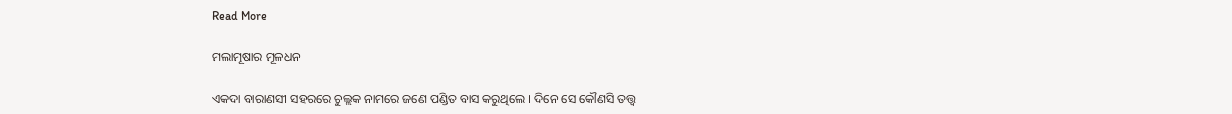Read More

ମଲାମୂଷାର ମୂଳଧନ

ଏକଦା ବାରାଣସୀ ସହରରେ ଚୁଲ୍ଲକ ନାମରେ ଜଣେ ପଣ୍ଡିତ ବାସ କରୁଥିଲେ । ଦିନେ ସେ କୌଣସି ତତ୍ତ୍ୱ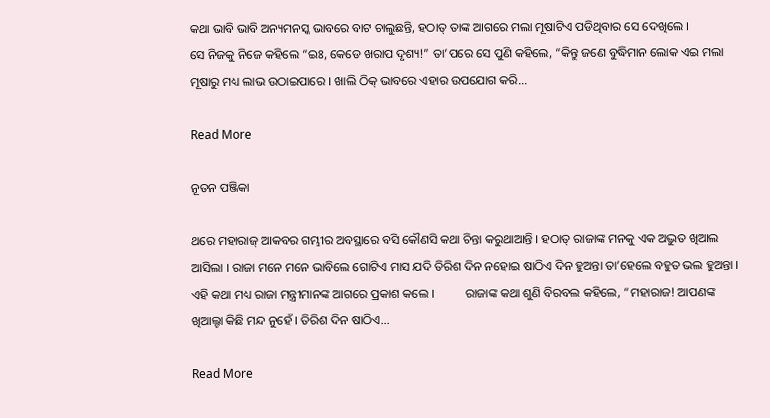କଥା ଭାବି ଭାବି ଅନ୍ୟମନସ୍କ ଭାବରେ ବାଟ ଚାଲୁଛନ୍ତି, ହଠାତ୍ ତାଙ୍କ ଆଗରେ ମଲା ମୂଷାଟିଏ ପଡିଥିବାର ସେ ଦେଖିଲେ ।                 ସେ ନିଜକୁ ନିଜେ କହିଲେ “ଇଃ, କେଡେ ଖରାପ ଦୃଶ୍ୟ!” ତା’ପରେ ସେ ପୁଣି କହିଲେ, “କିନ୍ତୁ ଜଣେ ବୁଦ୍ଧିମାନ ଲୋକ ଏଇ ମଲା ମୂଷାରୁ ମଧ୍ୟ ଲାଭ ଉଠାଇପାରେ । ଖାଲି ଠିକ୍ ଭାବରେ ଏହାର ଉପଯୋଗ କରି...

Read More

ନୂତନ ପଞ୍ଜିକା

ଥରେ ମହାରାଜ୍ ଆକବର ଗମ୍ଭୀର ଅବସ୍ଥାରେ ବସି କୌଣସି କଥା ଚିନ୍ତା କରୁଥାଆନ୍ତି । ହଠାତ୍ ରାଜାଙ୍କ ମନକୁ ଏକ ଅଦ୍ଭୁତ ଖିଆଲ ଆସିଲା । ରାଜା ମନେ ମନେ ଭାବିଲେ ଗୋଟିଏ ମାସ ଯଦି ତିରିଶ ଦିନ ନହୋଇ ଷାଠିଏ ଦିନ ହୁଅନ୍ତା ତା’ହେଲେ ବହୁତ ଭଲ ହୁଅନ୍ତା । ଏହି କଥା ମଧ୍ୟ ରାଜା ମନ୍ତ୍ରୀମାନଙ୍କ ଆଗରେ ପ୍ରକାଶ କଲେ ।          ରାଜାଙ୍କ କଥା ଶୁଣି ବିରବଲ କହିଲେ, “ମହାରାଜ! ଆପଣଙ୍କ ଖିଆଲ୍ଟା କିଛି ମନ୍ଦ ନୁହେଁ । ତିରିଶ ଦିନ ଷାଠିଏ...

Read More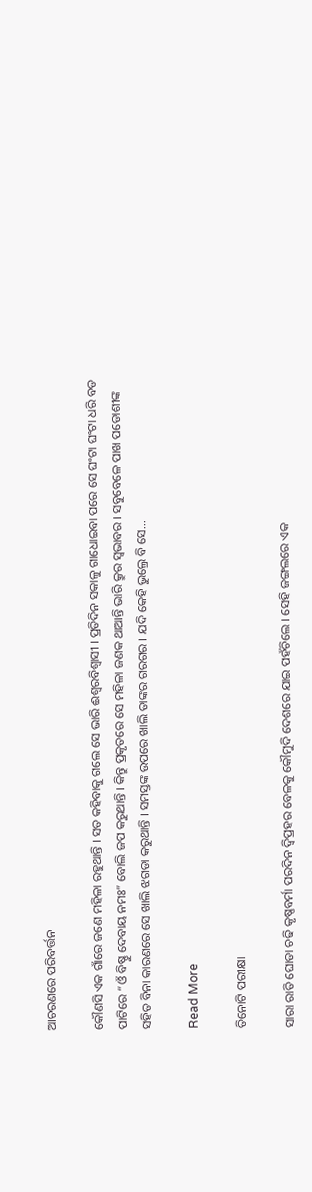ଆଚରଣରେ ପରିବର୍ତ୍ତନ

କୌଣସି ଏକ ଗାଁରେ ଜଣେ ମହିଳା ରହୁଥାନ୍ତି । ସତ କହିବାକୁ ଗଲେ ସେ ଭାରି ଈଶ୍ୱରବିଶ୍ୱାସୀ । ପ୍ରତିଦିନ ସକାଳୁ ଗାଧୋଇବା ପରେ ସେ ଘଂଟା ଘଂଟା ଧରି ବଡ ପାଟିରେ “ଓଁ ବିଷ୍ଣୁ ଦେବାୟ ନମଃ” ବୋଲି ଜପ କରୁଥାନ୍ତି । କିନ୍ତୁ ପ୍ରକୃତରେ ସେ ମହିଳା ଜଣକ ଥାଆନ୍ତି ଭାରି କ୍ରୁର ସ୍ୱଭାବର । ସବୁବେଳେ ପାଖ ପଡୋଶୀଙ୍କ ସହିତ ବିନା କାରଣରେ ସେ ଖାଲି ଝଗଡା କରୁଥାନ୍ତି । ସମସ୍ତଙ୍କ ଉପରେ ଖାଲି ତାଙ୍କର ଗରଗର । ଯଦି କେହି ଭୁଲ୍ରେ ବି ସେ...

Read More

ତିନୋଟି ପରୀକ୍ଷା

ସାରା ରାତି ଘୋଡା ଚଢି କୃଷ୍ଣବର୍ମା ପରଦିନ ଦ୍ୱିପ୍ରହର ବେଳକୁ କୌମୁଦି ଦେଶରେ ଯାଇ ପହଁଚିଲେ । ସେହି ଜଙ୍ଗଲରେ ଏକ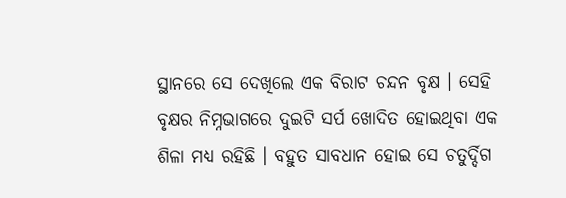ସ୍ଥାନରେ ସେ ଦେଖିଲେ ଏକ ବିରାଟ ଚନ୍ଦନ ବୃକ୍ଷ । ସେହି ବୃକ୍ଷର ନିମ୍ନଭାଗରେ ଦୁଇଟି ସର୍ପ ଖୋଦିତ ହୋଇଥିବା ଏକ ଶିଳା ମଧ୍ୟ ରହିଛି । ବହୁତ ସାବଧାନ ହୋଇ ସେ ଚତୁର୍ଦ୍ଦିଗ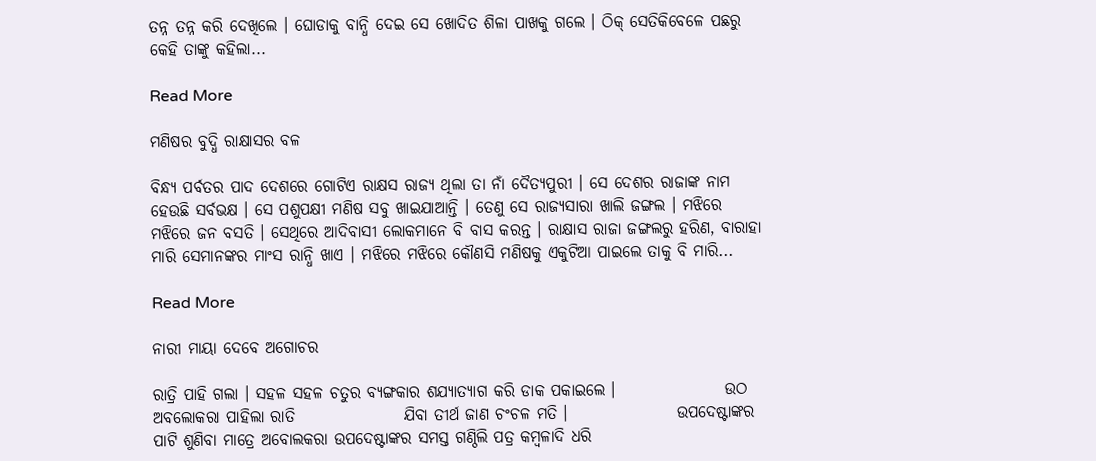ତନ୍ନ ତନ୍ନ କରି ଦେଖିଲେ । ଘୋଡାକୁ ବାନ୍ଧି ଦେଇ ସେ ଖୋଦିତ ଶିଳା ପାଖକୁ ଗଲେ । ଠିକ୍ ସେତିକିବେଳେ ପଛରୁ କେହି ତାଙ୍କୁ କହିଲା...

Read More

ମଣିଷର ବୁଦ୍ଧି ରାକ୍ଷାସର ବଳ

ବିନ୍ଧ୍ୟ ପର୍ବତର ପାଦ ଦେଶରେ ଗୋଟିଏ ରାକ୍ଷସ ରାଜ୍ୟ ଥିଲା ତା ନାଁ ଦୈତ୍ୟପୁରୀ । ସେ ଦେଶର ରାଜାଙ୍କ ନାମ ହେଉଛି ସର୍ବଭକ୍ଷ । ସେ ପଶୁପକ୍ଷୀ ମଣିଷ ସବୁ ଖାଇଯାଆନ୍ତି । ତେଣୁ ସେ ରାଜ୍ୟସାରା ଖାଲି ଜଙ୍ଗଲ । ମଝିରେ ମଝିରେ ଜନ ବସତି । ସେଥିରେ ଆଦିବାସୀ ଲୋକମାନେ ବି ବାସ କରନ୍ତ । ରାକ୍ଷାସ ରାଜା ଜଙ୍ଗଲରୁ ହରିଣ, ବାରାହା ମାରି ସେମାନଙ୍କର ମାଂସ ରାନ୍ଧି ଖାଏ । ମଝିରେ ମଝିରେ କୌଣସି ମଣିଷକୁ ଏକୁଟିଆ ପାଇଲେ ତାକୁ ବି ମାରି...

Read More

ନାରୀ ମାୟା ଦେବେ ଅଗୋଚର

ରାତ୍ରି ପାହି ଗଲା । ସହଳ ସହଳ ଚତୁର ବ୍ୟଙ୍ଗକାର ଶଯ୍ୟାତ୍ୟାଗ କରି ଡାକ ପକାଇଲେ ।                 ଉଠ ଅବଲୋକରା ପାହିଲା ରାତି                 ଯିବା ତୀର୍ଥ ଜାଣ ଚଂଚଳ ମତି ।                 ଉପଦେଷ୍ଟାଙ୍କର ପାଟି ଶୁଣିବା ମାତ୍ରେ ଅବୋଲକରା ଉପଦେଷ୍ଟାଙ୍କର ସମସ୍ତ ଗଣ୍ଠିଲି ପତ୍ର କମ୍ବଳାଦି ଧରି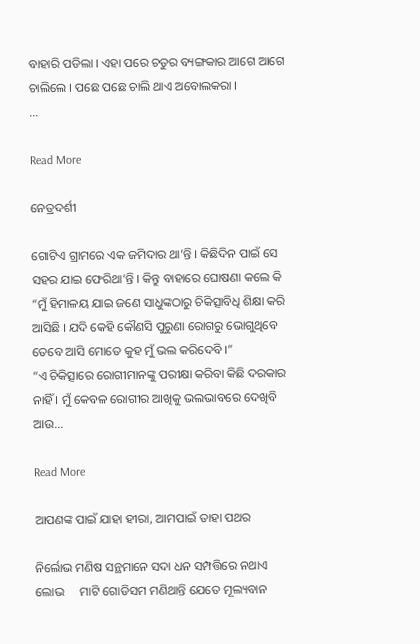ବାହାରି ପଡିଲା । ଏହା ପରେ ଚତୁର ବ୍ୟଙ୍ଗକାର ଆଗେ ଆଗେ ଚାଲିଲେ । ପଛେ ପଛେ ଚାଲି ଥାଏ ଅବୋଲକରା ।                ...

Read More

ନେତ୍ରଦର୍ଶୀ

ଗୋଟିଏ ଗ୍ରାମରେ ଏକ ଜମିଦାର ଥା’ନ୍ତି । କିଛିଦିନ ପାଇଁ ସେ ସହର ଯାଇ ଫେରିଥା’ନ୍ତି । କିନ୍ତୁ ବାହାରେ ଘୋଷଣା କଲେ କି “ମୁଁ ହିମାଳୟ ଯାଇ ଜଣେ ସାଧୁଙ୍କଠାରୁ ଚିକିତ୍ସାବିଧି ଶିକ୍ଷା କରି ଆସିଛି । ଯଦି କେହି କୌଣସି ପୁରୁଣା ରୋଗରୁ ଭୋଗୁଥିବେ ତେବେ ଆସି ମୋତେ କୁହ ମୁଁ ଭଲ କରିଦେବି ।”                 “ଏ ଚିକିତ୍ସାରେ ରୋଗୀମାନଙ୍କୁ ପରୀକ୍ଷା କରିବା କିଛି ଦରକାର ନାହିଁ । ମୁଁ କେବଳ ରୋଗୀର ଆଖିକୁ ଭଲଭାବରେ ଦେଖିବି ଆଉ...

Read More

ଆପଣଙ୍କ ପାଇଁ ଯାହା ହୀରା, ଆମପାଇଁ ତାହା ପଥର

ନିର୍ଲୋଭ ମଣିଷ ସନ୍ଥମାନେ ସଦା ଧନ ସମ୍ପତ୍ତିରେ ନଥାଏ ଲୋଭ     ମାଟି ଗୋଡିସମ ମଣିଥାନ୍ତି ଯେତେ ମୂଲ୍ୟବାନ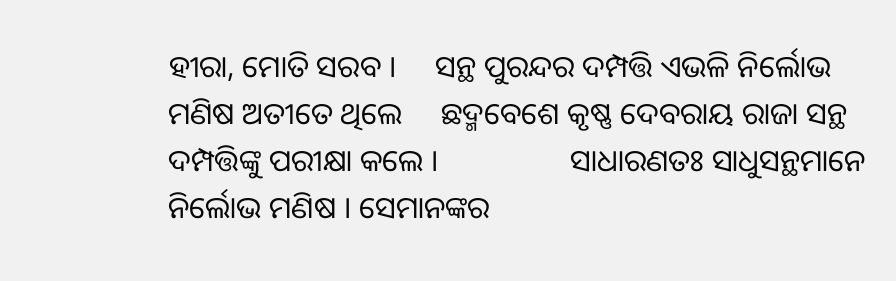ହୀରା, ମୋତି ସରବ ।     ସନ୍ଥ ପୁରନ୍ଦର ଦମ୍ପତ୍ତି ଏଭଳି ନିର୍ଲୋଭ ମଣିଷ ଅତୀତେ ଥିଲେ     ଛଦ୍ମବେଶେ କୃଷ୍ଣ ଦେବରାୟ ରାଜା ସନ୍ଥ ଦମ୍ପତ୍ତିଙ୍କୁ ପରୀକ୍ଷା କଲେ ।                 ସାଧାରଣତଃ ସାଧୁସନ୍ଥମାନେ ନିର୍ଲୋଭ ମଣିଷ । ସେମାନଙ୍କର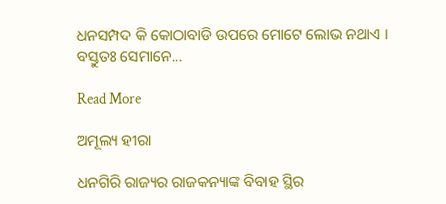ଧନସମ୍ପଦ କି କୋଠାବାଡି ଉପରେ ମୋଟେ ଲୋଭ ନଥାଏ । ବସ୍ତୁତଃ ସେମାନେ...

Read More

ଅମୂଲ୍ୟ ହୀରା

ଧନଗିରି ରାଜ୍ୟର ରାଜକନ୍ୟାଙ୍କ ବିବାହ ସ୍ଥିର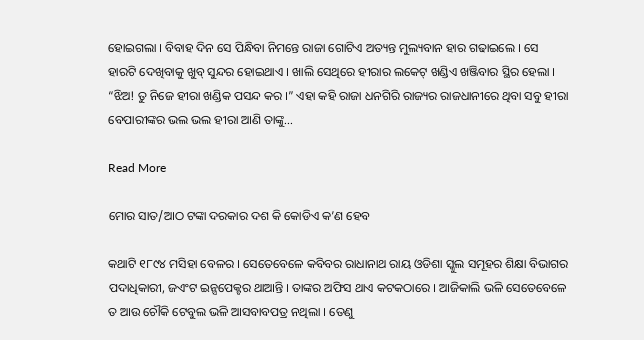ହୋଇଗଲା । ବିବାହ ଦିନ ସେ ପିନ୍ଧିବା ନିମନ୍ତେ ରାଜା ଗୋଟିଏ ଅତ୍ୟନ୍ତ ମୁଲ୍ୟବାନ ହାର ଗଢାଇଲେ । ସେ ହାରଟି ଦେଖିବାକୁ ଖୁବ୍ ସୁନ୍ଦର ହୋଇଥାଏ । ଖାଲି ସେଥିରେ ହୀରାର ଲକେଟ୍ ଖଣ୍ଡିଏ ଖଞ୍ଜିବାର ସ୍ଥିର ହେଲା ।                 “ଝିଅ! ତୁ ନିଜେ ହୀରା ଖଣ୍ଡିକ ପସନ୍ଦ କର ।” ଏହା କହି ରାଜା ଧନଗିରି ରାଜ୍ୟର ରାଜଧାନୀରେ ଥିବା ସବୁ ହୀରା ବେପାରୀଙ୍କର ଭଲ ଭଲ ହୀରା ଆଣି ତାଙ୍କୁ...

Read More

ମୋର ସାତ/ଆଠ ଟଙ୍କା ଦରକାର ଦଶ କି କୋଡିଏ କ’ଣ ହେବ

କଥାଟି ୧୮୯୪ ମସିହା ବେଳର । ସେତେବେଳେ କବିବର ରାଧାନାଥ ରାୟ ଓଡିଶା ସ୍କୁଲ ସମୂହର ଶିକ୍ଷା ବିଭାଗର ପଦାଧିକାରୀ, ଜଏଂଟ ଇନ୍ସପେକ୍ଟର ଥାଆନ୍ତି । ତାଙ୍କର ଅଫିସ ଥାଏ କଟକଠାରେ । ଆଜିକାଲି ଭଳି ସେତେବେଳେ ତ ଆଉ ଚୌକି ଟେବୁଲ ଭଳି ଆସବାବପତ୍ର ନଥିଲା । ତେଣୁ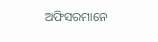ଅଫିସରମାନେ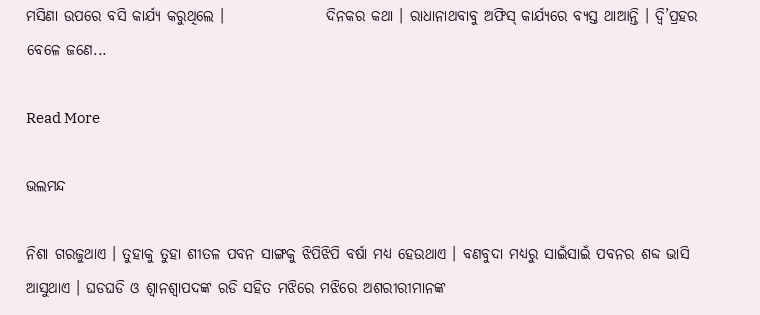ମସିଣା ଉପରେ ବସି କାର୍ଯ୍ୟ କରୁଥିଲେ ।                 ଦିନକର କଥା । ରାଧାନାଥବାବୁ ଅଫିସ୍ କାର୍ଯ୍ୟରେ ବ୍ୟସ୍ତ ଥାଆନ୍ତି । ଦ୍ୱି’ପ୍ରହର ବେଳେ ଜଣେ...

Read More

ଭଲମନ୍ଦ

ନିଶା ଗରଜୁଥାଏ । ତୁହାକୁ ତୁହା ଶୀତଳ ପବନ ସାଙ୍ଗକୁ ଝିପିଝିପି ବର୍ଷା ମଧ୍ୟ ହେଉଥାଏ । ବଣବୁଦା ମଧ୍ୟରୁ ସାଇଁସାଇଁ ପବନର ଶବ୍ଦ ଭାସି ଆସୁଥାଏ । ଘଡଘଡି ଓ ଶ୍ୱାନଶ୍ୱାପଦଙ୍କ ରଡି ସହିତ ମଝିରେ ମଝିରେ ଅଶରୀରୀମାନଙ୍କ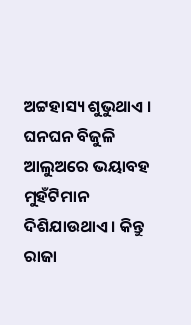ଅଟ୍ଟହାସ୍ୟ ଶୁଭୁଥାଏ । ଘନଘନ ବିଜୁଳି ଆଲୁଅରେ ଭୟାବହ ମୁହଁଟିମାନ ଦିଶିଯାଉଥାଏ । କିନ୍ତୁ ରାଜା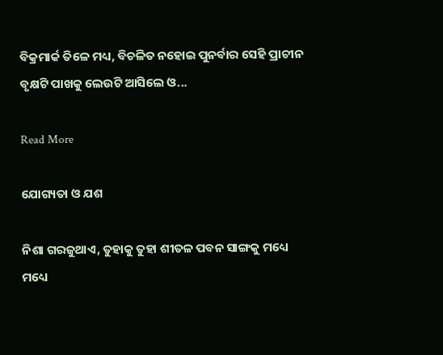ବିକ୍ରମାର୍କ ତିଳେ ମଧ୍ୟ, ବିଚଳିତ ନହୋଇ ପୁନର୍ବାର ସେହି ପ୍ରାଚୀନ ବୃକ୍ଷଟି ପାଖକୁ ଲେଉଟି ଆସିଲେ ଓ...

Read More

ଯୋଗ୍ୟତା ଓ ଯଶ

ନିଶା ଗରଜୁଥାଏ, ତୁହାକୁ ତୁହା ଶୀତଳ ପବନ ସାଙ୍ଗକୁ ମଧ୍ୟେ ମଧ୍ୟେ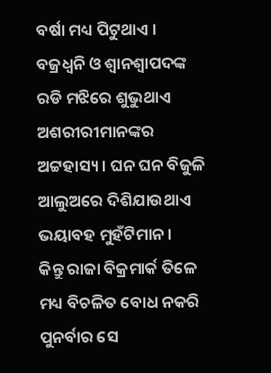ବର୍ଷା ମଧ୍ୟ ପିଟୁଥାଏ । ବଜ୍ରଧ୍ୱନି ଓ ଶ୍ୱାନଶ୍ୱାପଦଙ୍କ ରଡି ମଝିରେ ଶୁଭୁଥାଏ ଅଶରୀରୀମାନଙ୍କର ଅଟ୍ଟହାସ୍ୟ । ଘନ ଘନ ବିଜୁଳି ଆଲୁଅରେ ଦିଶିଯାଉଥାଏ ଭୟାବହ ମୁହଁଟିମାନ ।                 କିନ୍ତୁ ରାଜା ବିକ୍ରମାର୍କ ତିଳେ ମଧ୍ୟ ବିଚଳିତ ବୋଧ ନକରି ପୁନର୍ବାର ସେ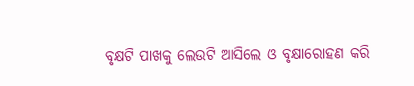ବୃକ୍ଷଟି ପାଖକୁ ଲେଉଟି ଆସିଲେ ଓ ବୃକ୍ଷାରୋହଣ କରି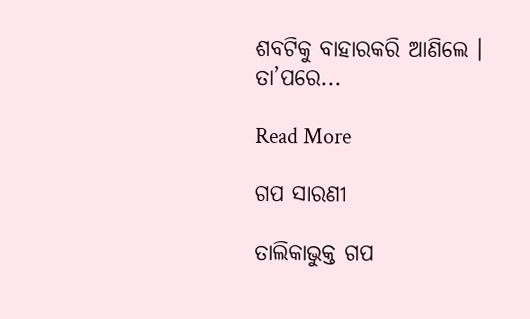ଶବଟିକୁ ବାହାରକରି ଆଣିଲେ । ତା’ପରେ...

Read More

ଗପ ସାରଣୀ

ତାଲିକାଭୁକ୍ତ ଗପ